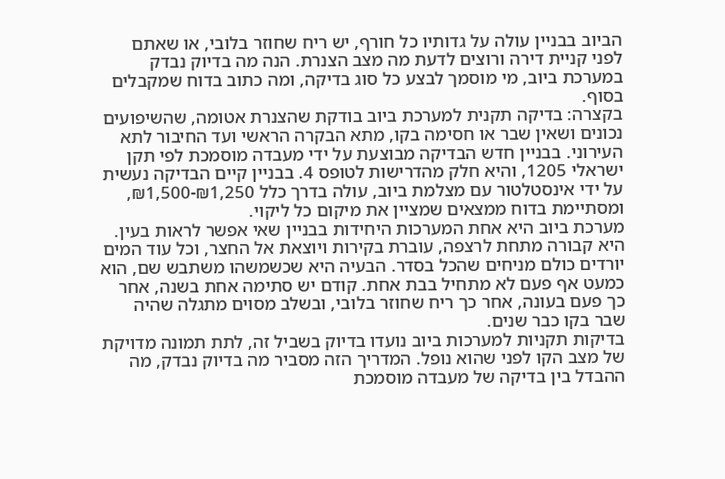הביוב בבניין עולה על גדותיו כל חורף, יש ריח שחוזר בלובי, או שאתם לפני קניית דירה ורוצים לדעת מה מצב הצנרת. הנה מה בדיוק נבדק במערכת ביוב, מי מוסמך לבצע כל סוג בדיקה, ומה כתוב בדוח שמקבלים בסוף.
בקצרה: בדיקה תקנית למערכת ביוב בודקת שהצנרת אטומה, שהשיפועים נכונים ושאין שבר או חסימה בקו, מתא הבקרה הראשי ועד החיבור לתא העירוני. בבניין חדש הבדיקה מבוצעת על ידי מעבדה מוסמכת לפי תקן ישראלי 1205, והיא חלק מהדרישות לטופס 4. בבניין קיים הבדיקה נעשית על ידי אינסטלטור עם מצלמת ביוב, עולה בדרך כלל ₪1,250-₪1,500, ומסתיימת בדוח ממצאים שמציין את מיקום כל ליקוי.
מערכת ביוב היא אחת המערכות היחידות בבניין שאי אפשר לראות בעין. היא קבורה מתחת לרצפה, עוברת בקירות ויוצאת אל החצר, וכל עוד המים יורדים כולם מניחים שהכל בסדר. הבעיה היא שכשמשהו משתבש שם, הוא כמעט אף פעם לא מתחיל בבת אחת. קודם יש סתימה אחת בשנה, אחר כך פעם בעונה, אחר כך ריח שחוזר בלובי, ובשלב מסוים מתגלה שהיה שבר בקו כבר שנים.
בדיקות תקניות למערכות ביוב נועדו בדיוק בשביל זה, לתת תמונה מדויקת של מצב הקו לפני שהוא נופל. המדריך הזה מסביר מה בדיוק נבדק, מה ההבדל בין בדיקה של מעבדה מוסמכת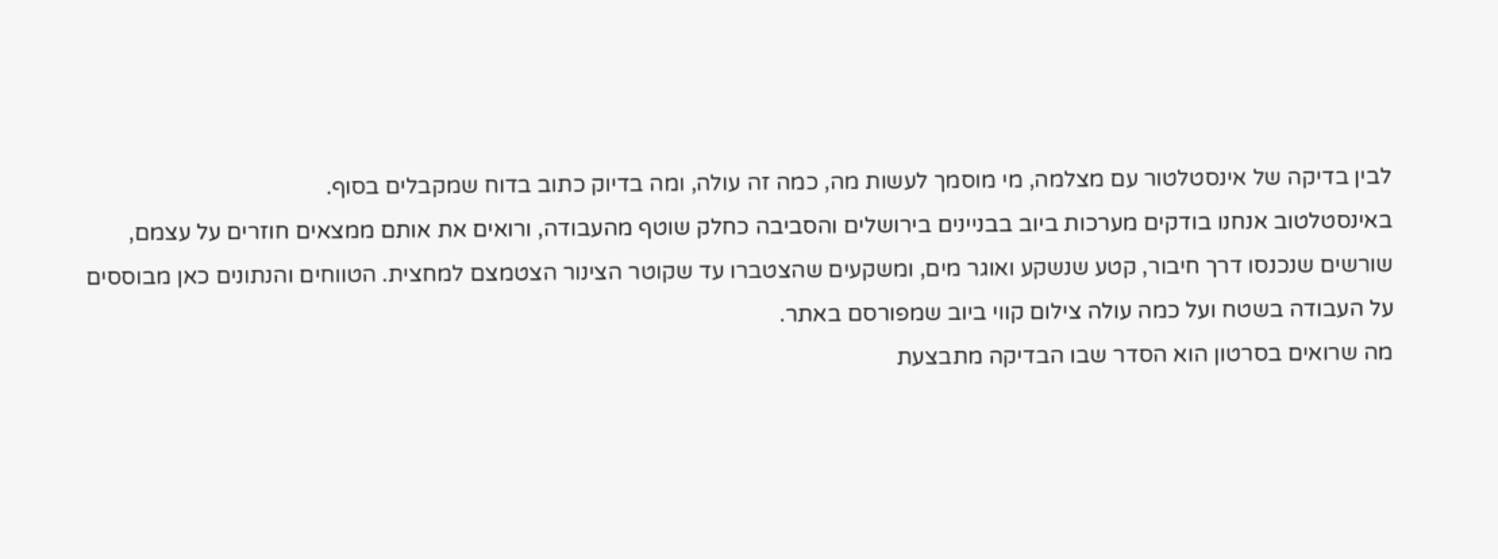לבין בדיקה של אינסטלטור עם מצלמה, מי מוסמך לעשות מה, כמה זה עולה, ומה בדיוק כתוב בדוח שמקבלים בסוף.
באינסטלטוב אנחנו בודקים מערכות ביוב בבניינים בירושלים והסביבה כחלק שוטף מהעבודה, ורואים את אותם ממצאים חוזרים על עצמם, שורשים שנכנסו דרך חיבור, קטע שנשקע ואוגר מים, ומשקעים שהצטברו עד שקוטר הצינור הצטמצם למחצית. הטווחים והנתונים כאן מבוססים על העבודה בשטח ועל כמה עולה צילום קווי ביוב שמפורסם באתר.
מה שרואים בסרטון הוא הסדר שבו הבדיקה מתבצעת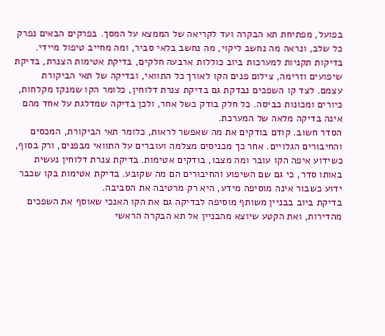בפועל, מפתיחת תא הבקרה ועד לקריאה של הממצא על המסך. בפרקים הבאים נפרק כל שלב, ונראה מה נחשב ליקוי, מה נחשב בלאי סביר, ומה מחייב טיפול מיידי.
בדיקות תקניות למערכות ביוב כוללות ארבעה חלקים, בדיקת אטימות הצנרת, בדיקת שיפועים וזרימה, צילום פנים הקו לאורך כל התוואי, ובדיקה של תאי הביקורת עצמם. לצד קו השפכים נבדקת גם בדיקת צנרת דלוחין, כלומר הקו שמנקז מקלחות, כיורים ומכונות כביסה. כל חלק בודק כשל אחר, ולכן בדיקה שמדלגת על אחד מהם אינה בדיקה מלאה של המערכת.
הסדר חשוב. קודם בודקים את מה שאפשר לראות, כלומר תאי הביקורת, המכסים והחיבורים הגלויים. אחר כך מכניסים מצלמה ועוברים על התוואי מבפנים, ורק בסוף, כשידוע איפה הקו עובר ומה מצבו, בודקים אטימות. בדיקת צנרת דלוחין נעשית באותו סדר, כי גם שם השיפוע והחיבורים הם מה שקובע. בדיקת אטימות בקו שכבר ידוע כשבור אינה מוסיפה מידע, היא רק מרטיבה את הסביבה.
בדיקת ביוב בבניין משותף מוסיפה לבדיקה גם את הקו האנכי שאוסף את השפכים מהדירות, ואת הקטע שיוצא מהבניין אל תא הבקרה הראשי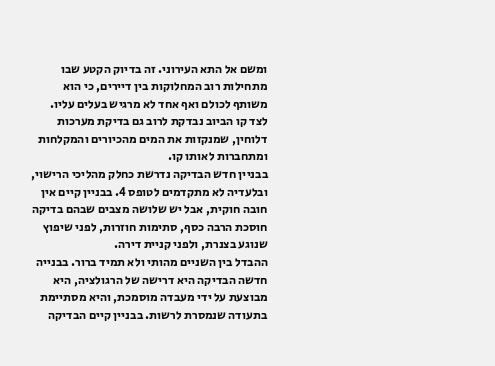ומשם אל התא העירוני. זה בדיוק הקטע שבו מתחילות רוב המחלוקות בין דיירים, כי הוא משותף לכולם ואף אחד לא מרגיש בעלים עליו. לצד קו הביוב נבדקת לרוב גם בדיקת מערכות דלוחין, שמנקזות את המים מהכיורים והמקלחות ומתחברות לאותו קו.
בבניין חדש הבדיקה נדרשת כחלק מהליכי הרישוי, ובלעדיה לא מתקדמים לטופס 4. בבניין קיים אין חובה חוקית, אבל יש שלושה מצבים שבהם בדיקה חוסכת הרבה כסף, סתימות חוזרות, לפני שיפוץ שנוגע בצנרת, ולפני קניית דירה.
ההבדל בין השניים מהותי ולא תמיד ברור. בבנייה חדשה הבדיקה היא דרישה של הרגולציה, היא מבוצעת על ידי מעבדה מוסמכת, והיא מסתיימת בתעודה שנמסרת לרשות. בבניין קיים הבדיקה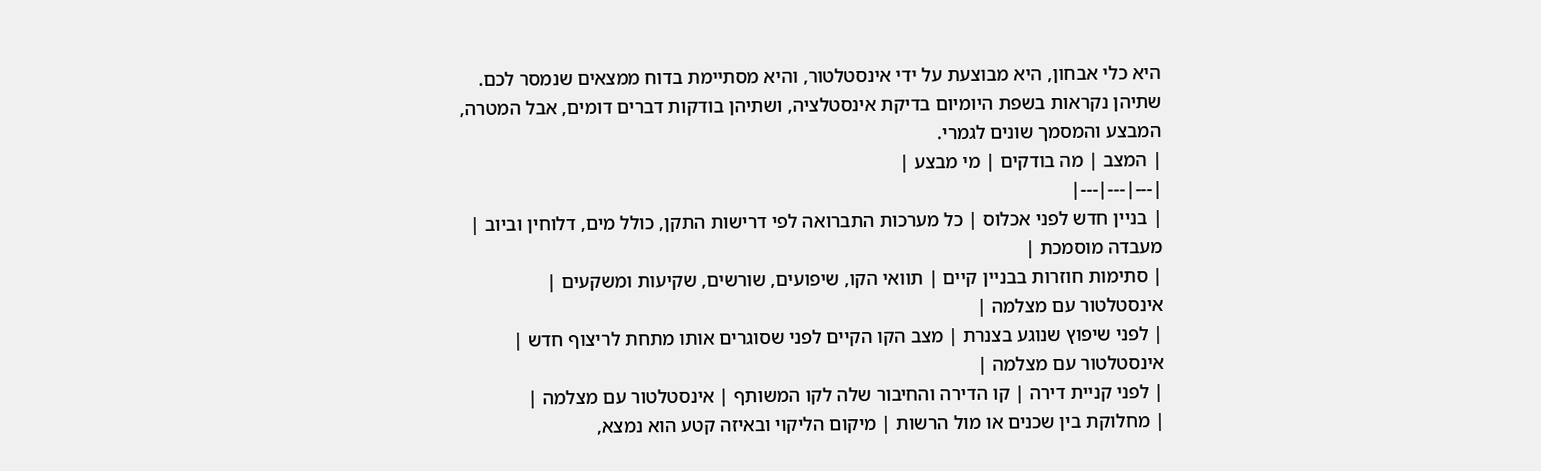היא כלי אבחון, היא מבוצעת על ידי אינסטלטור, והיא מסתיימת בדוח ממצאים שנמסר לכם. שתיהן נקראות בשפת היומיום בדיקת אינסטלציה, ושתיהן בודקות דברים דומים, אבל המטרה, המבצע והמסמך שונים לגמרי.
| המצב | מה בודקים | מי מבצע |
|---|---|---|
| בניין חדש לפני אכלוס | כל מערכות התברואה לפי דרישות התקן, כולל מים, דלוחין וביוב | מעבדה מוסמכת |
| סתימות חוזרות בבניין קיים | תוואי הקו, שיפועים, שורשים, שקיעות ומשקעים | אינסטלטור עם מצלמה |
| לפני שיפוץ שנוגע בצנרת | מצב הקו הקיים לפני שסוגרים אותו מתחת לריצוף חדש | אינסטלטור עם מצלמה |
| לפני קניית דירה | קו הדירה והחיבור שלה לקו המשותף | אינסטלטור עם מצלמה |
| מחלוקת בין שכנים או מול הרשות | מיקום הליקוי ובאיזה קטע הוא נמצא,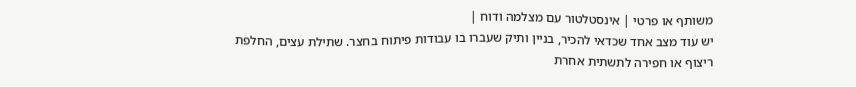משותף או פרטי | אינסטלטור עם מצלמה ודוח |
יש עוד מצב אחד שכדאי להכיר, בניין ותיק שעברו בו עבודות פיתוח בחצר. שתילת עצים, החלפת ריצוף או חפירה לתשתית אחרת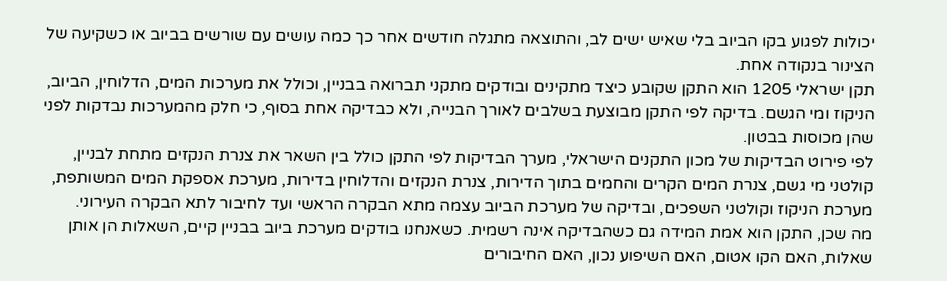יכולות לפגוע בקו הביוב בלי שאיש ישים לב, והתוצאה מתגלה חודשים אחר כך כמה עושים עם שורשים בביוב או כשקיעה של הצינור בנקודה אחת.
תקן ישראלי 1205 הוא התקן שקובע כיצד מתקינים ובודקים מתקני תברואה בבניין, וכולל את מערכות המים, הדלוחין, הביוב, הניקוז ומי הגשם. בדיקה לפי התקן מבוצעת בשלבים לאורך הבנייה, ולא כבדיקה אחת בסוף, כי חלק מהמערכות נבדקות לפני שהן מכוסות בבטון.
לפי פירוט הבדיקות של מכון התקנים הישראלי, מערך הבדיקות לפי התקן כולל בין השאר את צנרת הנקזים מתחת לבניין, קולטני מי גשם, צנרת המים הקרים והחמים בתוך הדירות, צנרת הנקזים והדלוחין בדירות, מערכת אספקת המים המשותפת, מערכת הניקוז וקולטני השפכים, ובדיקה של מערכת הביוב עצמה מתא הבקרה הראשי ועד לחיבור לתא הבקרה העירוני.
מה שכן, התקן הוא אמת המידה גם כשהבדיקה אינה רשמית. כשאנחנו בודקים מערכת ביוב בבניין קיים, השאלות הן אותן שאלות, האם הקו אטום, האם השיפוע נכון, האם החיבורים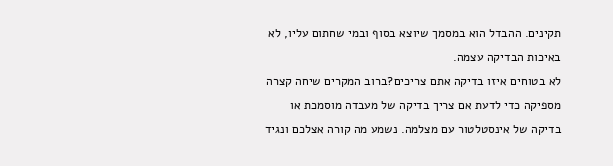תקינים. ההבדל הוא במסמך שיוצא בסוף ובמי שחתום עליו, לא באיכות הבדיקה עצמה.
לא בטוחים איזו בדיקה אתם צריכים?ברוב המקרים שיחה קצרה מספיקה כדי לדעת אם צריך בדיקה של מעבדה מוסמכת או בדיקה של אינסטלטור עם מצלמה. נשמע מה קורה אצלכם ונגיד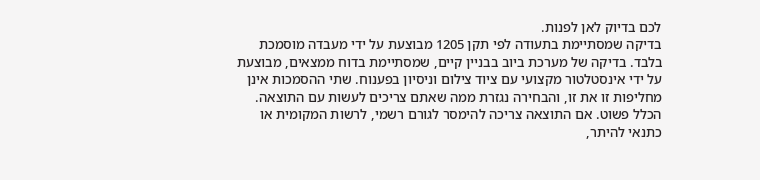לכם בדיוק לאן לפנות.
בדיקה שמסתיימת בתעודה לפי תקן 1205 מבוצעת על ידי מעבדה מוסמכת בלבד. בדיקה של מערכת ביוב בבניין קיים, שמסתיימת בדוח ממצאים, מבוצעת על ידי אינסטלטור מקצועי עם ציוד צילום וניסיון בפענוח. שתי ההסמכות אינן מחליפות זו את זו, והבחירה נגזרת ממה שאתם צריכים לעשות עם התוצאה.
הכלל פשוט. אם התוצאה צריכה להימסר לגורם רשמי, לרשות המקומית או כתנאי להיתר,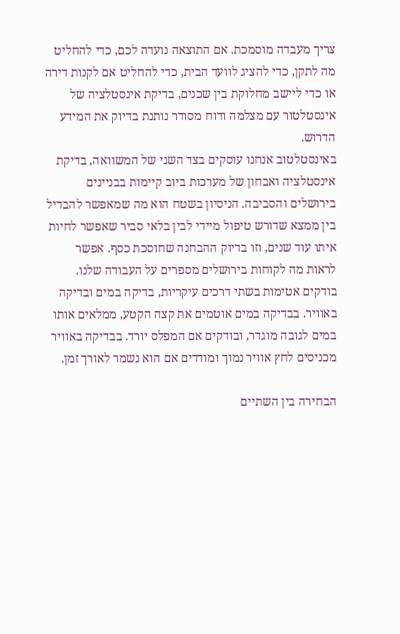צריך מעבדה מוסמכת. אם התוצאה נועדה לכם, כדי להחליט מה לתקן, כדי להציג לוועד הבית, כדי להחליט אם לקנות דירה או כדי ליישב מחלוקת בין שכנים, בדיקת אינסטלציה של אינסטלטור עם מצלמה ודוח מסודר נותנת בדיוק את המידע הדרוש.
באינסטלטוב אנחנו עוסקים בצד השני של המשוואה, בדיקת אינסטלציה ואבחון של מערכות ביוב קיימות בבניינים בירושלים והסביבה. הניסיון בשטח הוא מה שמאפשר להבדיל בין ממצא שדורש טיפול מיידי לבין בלאי סביר שאפשר לחיות איתו עוד שנים, וזו בדיוק ההבחנה שחוסכת כסף. אפשר לראות מה לקוחות בירושלים מספרים על העבודה שלנו.
בודקים אטימות בשתי דרכים עיקריות, בדיקה במים ובדיקה באוויר. בבדיקה במים אוטמים את קצה הקטע, ממלאים אותו במים לגובה מוגדר, ובודקים אם המפלס יורד. בבדיקה באוויר מכניסים לחץ אוויר נמוך ומודדים אם הוא נשמר לאורך זמן.

הבחירה בין השתיים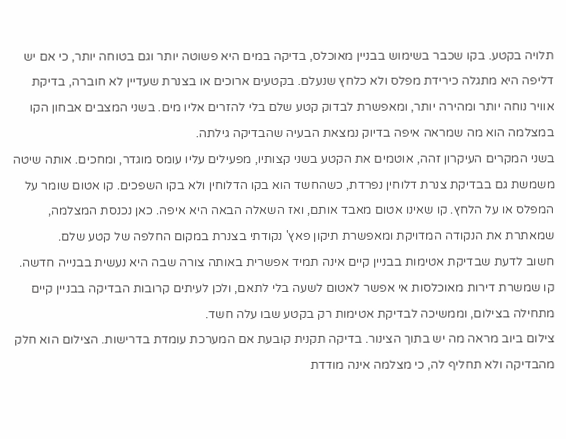תלויה בקטע. בקו שכבר בשימוש בבניין מאוכלס, בדיקה במים היא פשוטה יותר וגם בטוחה יותר, כי אם יש דליפה היא מתגלה כירידת מפלס ולא כלחץ שנעלם. בקטעים ארוכים או בצנרת שעדיין לא חוברה, בדיקת אוויר נוחה יותר ומהירה יותר, ומאפשרת לבדוק קטע שלם בלי להזרים אליו מים. בשני המצבים אבחון הקו במצלמה הוא מה שמראה איפה בדיוק נמצאת הבעיה שהבדיקה גילתה.
בשני המקרים העיקרון זהה, אוטמים את הקטע בשני קצותיו, מפעילים עליו עומס מוגדר, ומחכים. אותה שיטה משמשת גם בבדיקת צנרת דלוחין נפרדת, כשהחשד הוא בקו הדלוחין ולא בקו השפכים. קו אטום שומר על המפלס או על הלחץ. קו שאינו אטום מאבד אותם, ואז השאלה הבאה היא איפה. כאן נכנסת המצלמה, שמאתרת את הנקודה המדויקת ומאפשרת תיקון פאץ' נקודתי בצנרת במקום החלפה של קטע שלם.
חשוב לדעת שבדיקת אטימות בבניין קיים אינה תמיד אפשרית באותה צורה שבה היא נעשית בבנייה חדשה. קו שמשרת דירות מאוכלסות אי אפשר לאטום לשעה בלי לתאם, ולכן לעיתים קרובות הבדיקה בבניין קיים מתחילה בצילום, וממשיכה לבדיקת אטימות רק בקטע שבו עלה חשד.
צילום ביוב מראה מה יש בתוך הצינור. בדיקה תקנית קובעת אם המערכת עומדת בדרישות. הצילום הוא חלק מהבדיקה ולא תחליף לה, כי מצלמה אינה מודדת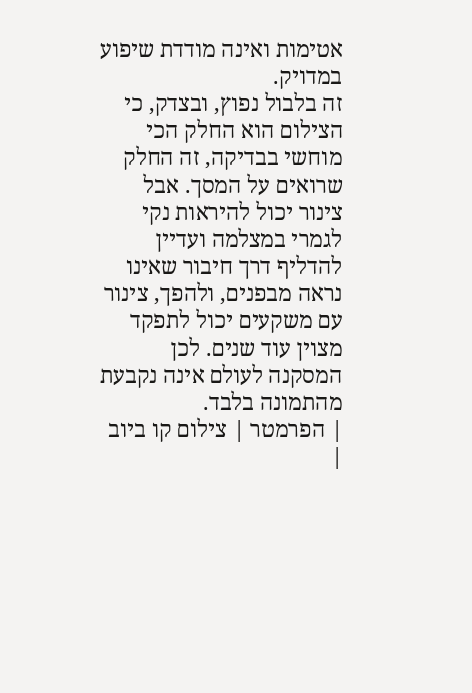אטימות ואינה מודדת שיפוע במדויק.
זה בלבול נפוץ, ובצדק, כי הצילום הוא החלק הכי מוחשי בבדיקה, זה החלק שרואים על המסך. אבל צינור יכול להיראות נקי לגמרי במצלמה ועדיין להדליף דרך חיבור שאינו נראה מבפנים, ולהפך, צינור עם משקעים יכול לתפקד מצוין עוד שנים. לכן המסקנה לעולם אינה נקבעת מהתמונה בלבד.
| הפרמטר | צילום קו ביוב |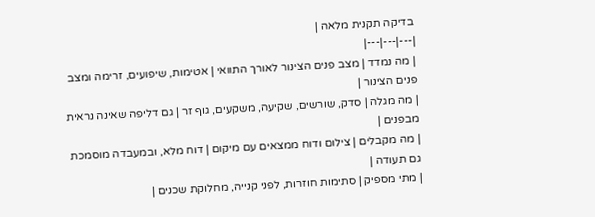בדיקה תקנית מלאה |
|---|---|---|
| מה נמדד | מצב פנים הצינור לאורך התוואי | אטימות, שיפועים, זרימה ומצב פנים הצינור |
| מה מגלה | סדק, שורשים, שקיעה, משקעים, גוף זר | גם דליפה שאינה נראית מבפנים |
| מה מקבלים | צילום ודוח ממצאים עם מיקום | דוח מלא, ובמעבדה מוסמכת גם תעודה |
| מתי מספיק | סתימות חוזרות, לפני קנייה, מחלוקת שכנים |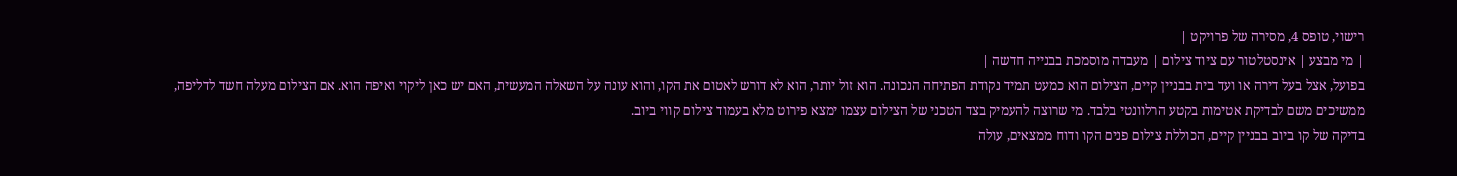רישוי, טופס 4, מסירה של פרויקט |
| מי מבצע | אינסטלטור עם ציוד צילום | מעבדה מוסמכת בבנייה חדשה |
בפועל, אצל בעל דירה או ועד בית בבניין קיים, הצילום הוא כמעט תמיד נקודת הפתיחה הנכונה. הוא זול יותר, הוא לא דורש לאטום את הקו, והוא עונה על השאלה המעשית, האם יש כאן ליקוי ואיפה הוא. אם הצילום מעלה חשד לדליפה, ממשיכים משם לבדיקת אטימות בקטע הרלוונטי בלבד. מי שרוצה להעמיק בצד הטכני של הצילום עצמו ימצא פירוט מלא בעמוד צילום קווי ביוב.
בדיקה של קו ביוב בבניין קיים, הכוללת צילום פנים הקו ודוח ממצאים, עולה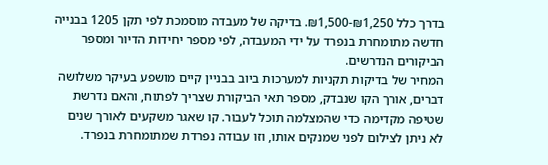בדרך כלל ₪1,250-₪1,500. בדיקה של מעבדה מוסמכת לפי תקן 1205 בבנייה חדשה מתומחרת בנפרד על ידי המעבדה, לפי מספר יחידות הדיור ומספר הביקורים הנדרשים.
המחיר של בדיקות תקניות למערכות ביוב בבניין קיים מושפע בעיקר משלושה דברים, אורך הקו שנבדק, מספר תאי הביקורת שצריך לפתוח, והאם נדרשת שטיפה מקדימה כדי שהמצלמה תוכל לעבור. קו שאגר משקעים לאורך שנים לא ניתן לצילום לפני שמנקים אותו, וזו עבודה נפרדת שמתומחרת בנפרד.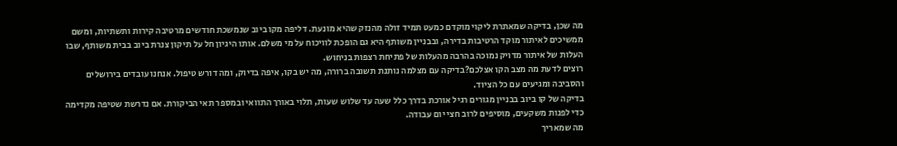מה שכן, בדיקה שמאתרת ליקוי מוקדם כמעט תמיד זולה מהנזק שהיא מונעת. דליפה מקו ביוב שנמשכת חודשים מרטיבה קירות ותשתיות, ומשם ממשיכים לאיתור מוקד הרטיבות בדירה, ובבניין משותף היא גם הופכת לוויכוח על מי משלם. אותו היגיון חל על תיקון צנרת ביוב בבית משותף, שבו העלות של איתור מדויק נמוכה בהרבה מהעלות של פתיחת רצפות בניחוש.
רוצים לדעת מה מצב הקו אצלכם?בדיקה עם מצלמה נותנת תשובה ברורה, מה יש בקו, איפה בדיוק, ומה דורש טיפול. אנחנו עובדים בירושלים והסביבה ומגיעים עם כל הציוד.
בדיקה של קו ביוב בבניין מגורים רגיל אורכת בדרך כלל שעה עד שלוש שעות, תלוי באורך התוואי ובמספר תאי הביקורת. אם נדרשת שטיפה מקדימה כדי לפנות משקעים, מוסיפים לרוב חצי יום עבודה.
מה שמאריך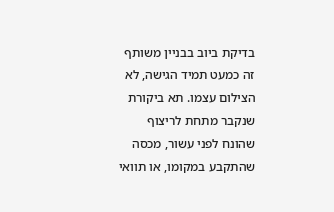בדיקת ביוב בבניין משותף זה כמעט תמיד הגישה, לא הצילום עצמו. תא ביקורת שנקבר מתחת לריצוף שהונח לפני עשור, מכסה שהתקבע במקומו, או תוואי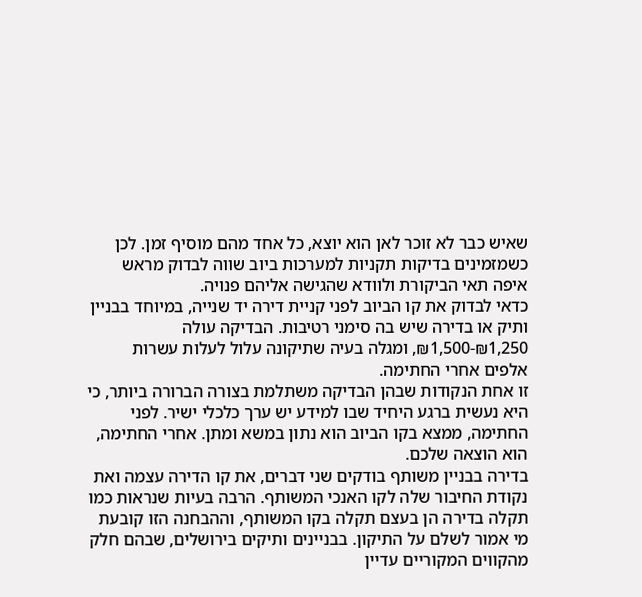שאיש כבר לא זוכר לאן הוא יוצא, כל אחד מהם מוסיף זמן. לכן כשמזמינים בדיקות תקניות למערכות ביוב שווה לבדוק מראש איפה תאי הביקורת ולוודא שהגישה אליהם פנויה.
כדאי לבדוק את קו הביוב לפני קניית דירה יד שנייה, במיוחד בבניין ותיק או בדירה שיש בה סימני רטיבות. הבדיקה עולה ₪1,250-₪1,500, ומגלה בעיה שתיקונה עלול לעלות עשרות אלפים אחרי החתימה.
זו אחת הנקודות שבהן הבדיקה משתלמת בצורה הברורה ביותר, כי היא נעשית ברגע היחיד שבו למידע יש ערך כלכלי ישיר. לפני החתימה, ממצא בקו הביוב הוא נתון במשא ומתן. אחרי החתימה, הוא הוצאה שלכם.
בדירה בבניין משותף בודקים שני דברים, את קו הדירה עצמה ואת נקודת החיבור שלה לקו האנכי המשותף. הרבה בעיות שנראות כמו תקלה בדירה הן בעצם תקלה בקו המשותף, וההבחנה הזו קובעת מי אמור לשלם על התיקון. בבניינים ותיקים בירושלים, שבהם חלק מהקווים המקוריים עדיין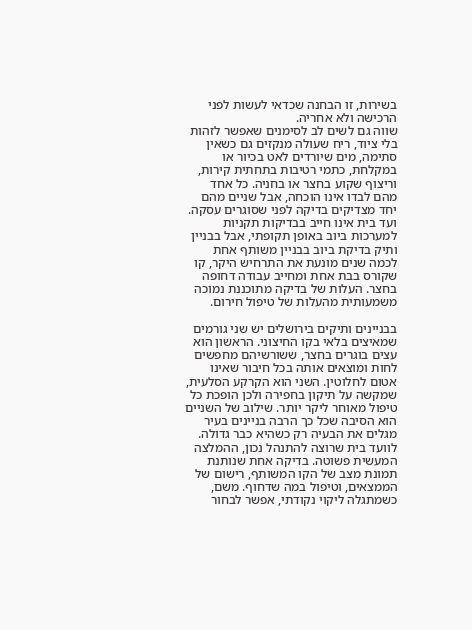בשירות, זו הבחנה שכדאי לעשות לפני הרכישה ולא אחריה.
שווה גם לשים לב לסימנים שאפשר לזהות בלי ציוד, ריח שעולה מנקזים גם כשאין סתימה, מים שיורדים לאט בכיור או במקלחת, כתמי רטיבות בתחתית קירות, וריצוף שקוע בחצר או בחניה. כל אחד מהם לבדו אינו הוכחה, אבל שניים מהם יחד מצדיקים בדיקה לפני שסוגרים עסקה.
ועד בית אינו חייב בבדיקות תקניות למערכות ביוב באופן תקופתי, אבל בבניין ותיק בדיקת ביוב בבניין משותף אחת לכמה שנים מונעת את התרחיש היקר, קו שקורס בבת אחת ומחייב עבודה דחופה בחצר. העלות של בדיקה מתוכננת נמוכה משמעותית מהעלות של טיפול חירום.

בבניינים ותיקים בירושלים יש שני גורמים שמאיצים בלאי בקו החיצוני. הראשון הוא עצים בוגרים בחצר, ששורשיהם מחפשים לחות ומוצאים אותה בכל חיבור שאינו אטום לחלוטין. השני הוא הקרקע הסלעית, שמקשה על תיקון בחפירה ולכן הופכת כל טיפול מאוחר ליקר יותר. שילוב של השניים הוא הסיבה שכל כך הרבה בניינים בעיר מגלים את הבעיה רק כשהיא כבר גדולה.
לוועד בית שרוצה להתנהל נכון, ההמלצה המעשית פשוטה. בדיקה אחת שנותנת תמונת מצב של הקו המשותף, רישום של הממצאים, וטיפול במה שדחוף. משם, כשמתגלה ליקוי נקודתי, אפשר לבחור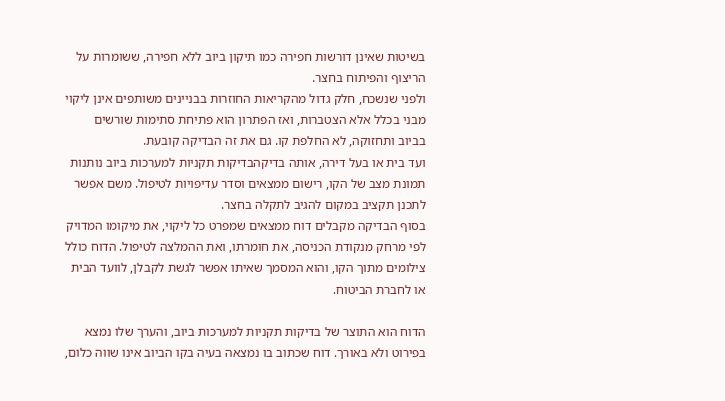בשיטות שאינן דורשות חפירה כמו תיקון ביוב ללא חפירה, ששומרות על הריצוף והפיתוח בחצר.
ולפני שנשכח, חלק גדול מהקריאות החוזרות בבניינים משותפים אינן ליקוי מבני בכלל אלא הצטברות, ואז הפתרון הוא פתיחת סתימות שורשים בביוב ותחזוקה, לא החלפת קו. גם את זה הבדיקה קובעת.
ועד בית או בעל דירה, אותה בדיקהבדיקות תקניות למערכות ביוב נותנות תמונת מצב של הקו, רישום ממצאים וסדר עדיפויות לטיפול. משם אפשר לתכנן תקציב במקום להגיב לתקלה בחצר.
בסוף הבדיקה מקבלים דוח ממצאים שמפרט כל ליקוי, את מיקומו המדויק לפי מרחק מנקודת הכניסה, את חומרתו, ואת ההמלצה לטיפול. הדוח כולל צילומים מתוך הקו, והוא המסמך שאיתו אפשר לגשת לקבלן, לוועד הבית או לחברת הביטוח.

הדוח הוא התוצר של בדיקות תקניות למערכות ביוב, והערך שלו נמצא בפירוט ולא באורך. דוח שכתוב בו נמצאה בעיה בקו הביוב אינו שווה כלום,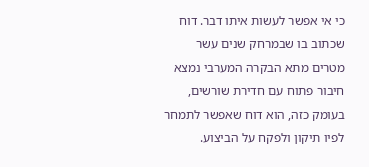כי אי אפשר לעשות איתו דבר. דוח שכתוב בו שבמרחק שנים עשר מטרים מתא הבקרה המערבי נמצא חיבור פתוח עם חדירת שורשים, בעומק כזה, הוא דוח שאפשר לתמחר לפיו תיקון ולפקח על הביצוע.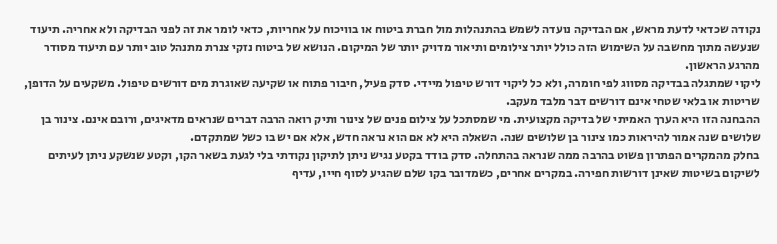נקודה שכדאי לדעת מראש, אם הבדיקה נועדה לשמש בהתנהלות מול חברת ביטוח או בוויכוח על אחריות, כדאי לומר את זה לפני הבדיקה ולא אחריה. תיעוד שנעשה מתוך מחשבה על השימוש הזה כולל יותר צילומים ותיאור מדויק יותר של המיקום. הנושא של ביטוח נזקי צנרת מתנהל טוב יותר עם תיעוד מסודר מהרגע הראשון.
ליקוי שמתגלה בבדיקה מסווג לפי חומרה, ולא כל ליקוי דורש טיפול מיידי. סדק פעיל, חיבור פתוח או שקיעה שאוגרת מים דורשים טיפול. משקעים על הדופן, שריטות או בלאי שטחי אינם דורשים דבר מלבד מעקב.
ההבחנה הזו היא הערך האמיתי של בדיקה מקצועית. מי שמסתכל על צילום פנים של צינור ותיק רואה הרבה דברים שנראים מדאיגים, ורובם אינם. צינור בן שלושים שנה אמור להיראות כמו צינור בן שלושים שנה. השאלה היא לא אם הוא נראה חדש, אלא אם יש בו כשל שמתקדם.
בחלק מהמקרים הפתרון פשוט בהרבה ממה שנראה בהתחלה. סדק בודד בקטע נגיש ניתן לתיקון נקודתי בלי לגעת בשאר הקו, וקטע שנשקע ניתן לעיתים לשיקום בשיטות שאינן דורשות חפירה. במקרים אחרים, כשמדובר בקו שלם שהגיע לסוף חייו, עדיף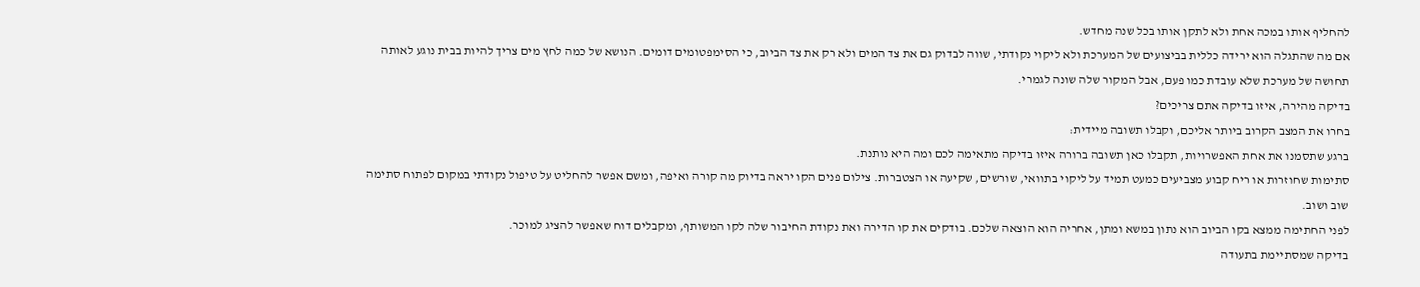להחליף אותו במכה אחת ולא לתקן אותו בכל שנה מחדש.
אם מה שהתגלה הוא ירידה כללית בביצועים של המערכת ולא ליקוי נקודתי, שווה לבדוק גם את צד המים ולא רק את צד הביוב, כי הסימפטומים דומים. הנושא של כמה לחץ מים צריך להיות בבית נוגע לאותה תחושה של מערכת שלא עובדת כמו פעם, אבל המקור שלה שונה לגמרי.
בדיקה מהירה, איזו בדיקה אתם צריכים?
בחרו את המצב הקרוב ביותר אליכם, וקבלו תשובה מיידית:
ברגע שתסמנו את אחת האפשרויות, תקבלו כאן תשובה ברורה איזו בדיקה מתאימה לכם ומה היא נותנת.
סתימות שחוזרות או ריח קבוע מצביעים כמעט תמיד על ליקוי בתוואי, שורשים, שקיעה או הצטברות. צילום פנים הקו יראה בדיוק מה קורה ואיפה, ומשם אפשר להחליט על טיפול נקודתי במקום לפתוח סתימה שוב ושוב.
לפני החתימה ממצא בקו הביוב הוא נתון במשא ומתן, אחריה הוא הוצאה שלכם. בודקים את קו הדירה ואת נקודת החיבור שלה לקו המשותף, ומקבלים דוח שאפשר להציג למוכר.
בדיקה שמסתיימת בתעודה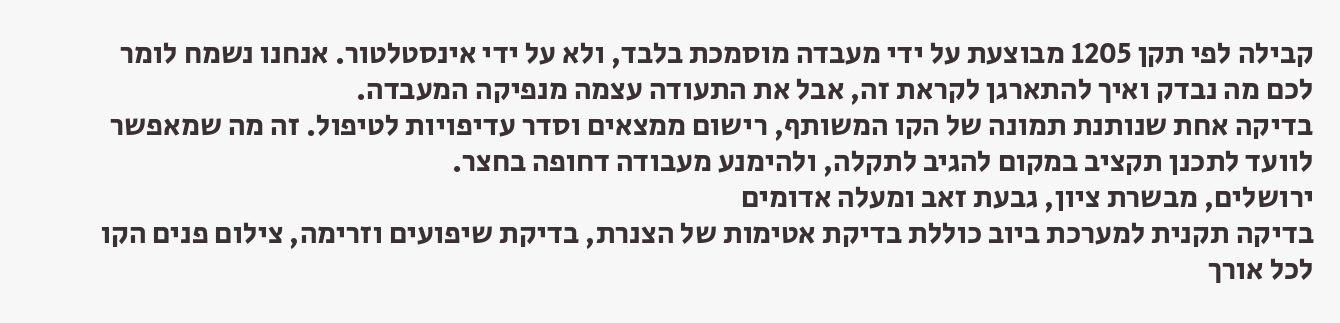קבילה לפי תקן 1205 מבוצעת על ידי מעבדה מוסמכת בלבד, ולא על ידי אינסטלטור. אנחנו נשמח לומר לכם מה נבדק ואיך להתארגן לקראת זה, אבל את התעודה עצמה מנפיקה המעבדה.
בדיקה אחת שנותנת תמונה של הקו המשותף, רישום ממצאים וסדר עדיפויות לטיפול. זה מה שמאפשר לוועד לתכנן תקציב במקום להגיב לתקלה, ולהימנע מעבודה דחופה בחצר.
ירושלים, מבשרת ציון, גבעת זאב ומעלה אדומים
בדיקה תקנית למערכת ביוב כוללת בדיקת אטימות של הצנרת, בדיקת שיפועים וזרימה, צילום פנים הקו לכל אורך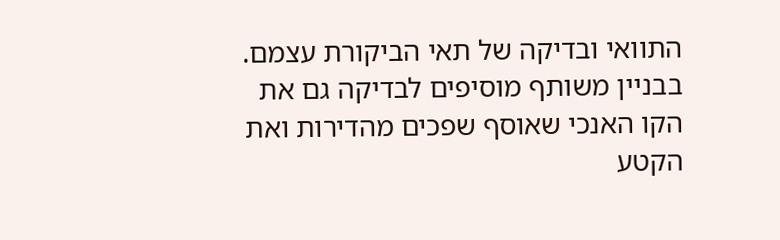התוואי ובדיקה של תאי הביקורת עצמם. בבניין משותף מוסיפים לבדיקה גם את הקו האנכי שאוסף שפכים מהדירות ואת הקטע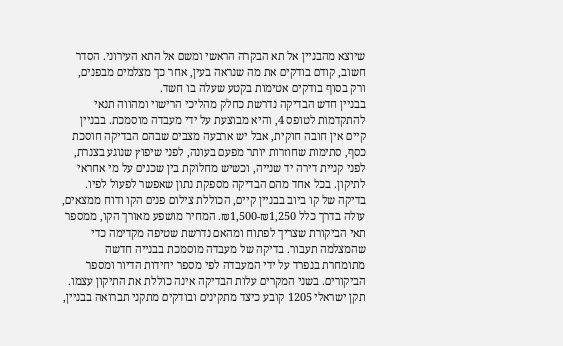שיוצא מהבניין אל תא הבקרה הראשי ומשם אל התא העירוני. הסדר חשוב, קודם בודקים את מה שנראה בעין, אחר כך מצלמים מבפנים, ורק בסוף בודקים אטימות בקטע שעלה בו חשד.
בבניין חדש הבדיקה נדרשת כחלק מהליכי הרישוי ומהווה תנאי להתקדמות לטופס 4, והיא מבוצעת על ידי מעבדה מוסמכת. בבניין קיים אין חובה חוקית, אבל יש ארבעה מצבים שבהם הבדיקה חוסכת כסף, סתימות שחוזרות יותר מפעם בעונה, לפני שיפוץ שנוגע בצנרת, לפני קניית דירה יד שנייה, וכשיש מחלוקת בין שכנים על מי אחראי לתיקון. בכל אחד מהם הבדיקה מספקת נתון שאפשר לפעול לפיו.
בדיקה של קו ביוב בבניין קיים, הכוללת צילום פנים הקו ודוח ממצאים, עולה בדרך כלל ₪1,250-₪1,500. המחיר מושפע מאורך הקו, ממספר תאי הביקורת שצריך לפתוח ומהאם נדרשת שטיפה מקדימה כדי שהמצלמה תעבור. בדיקה של מעבדה מוסמכת בבנייה חדשה מתומחרת בנפרד על ידי המעבדה לפי מספר יחידות הדיור ומספר הביקורים. בשני המקרים עלות הבדיקה אינה כוללת את התיקון עצמו.
תקן ישראלי 1205 קובע כיצד מתקינים ובודקים מתקני תברואה בבניין,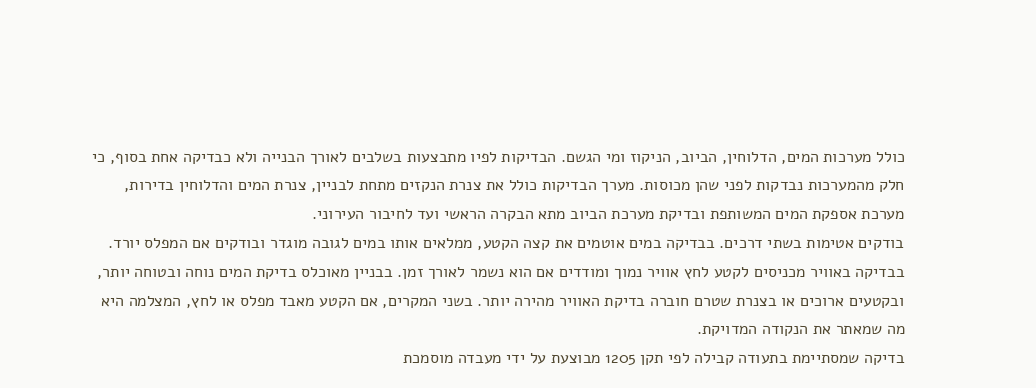כולל מערכות המים, הדלוחין, הביוב, הניקוז ומי הגשם. הבדיקות לפיו מתבצעות בשלבים לאורך הבנייה ולא כבדיקה אחת בסוף, כי חלק מהמערכות נבדקות לפני שהן מכוסות. מערך הבדיקות כולל את צנרת הנקזים מתחת לבניין, צנרת המים והדלוחין בדירות, מערכת אספקת המים המשותפת ובדיקת מערכת הביוב מתא הבקרה הראשי ועד לחיבור העירוני.
בודקים אטימות בשתי דרכים. בבדיקה במים אוטמים את קצה הקטע, ממלאים אותו במים לגובה מוגדר ובודקים אם המפלס יורד. בבדיקה באוויר מכניסים לקטע לחץ אוויר נמוך ומודדים אם הוא נשמר לאורך זמן. בבניין מאוכלס בדיקת המים נוחה ובטוחה יותר, ובקטעים ארוכים או בצנרת שטרם חוברה בדיקת האוויר מהירה יותר. בשני המקרים, אם הקטע מאבד מפלס או לחץ, המצלמה היא מה שמאתר את הנקודה המדויקת.
בדיקה שמסתיימת בתעודה קבילה לפי תקן 1205 מבוצעת על ידי מעבדה מוסמכת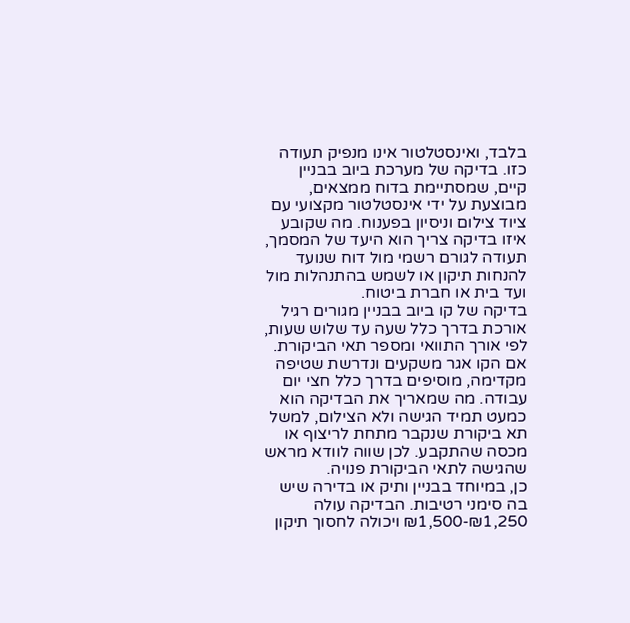בלבד, ואינסטלטור אינו מנפיק תעודה כזו. בדיקה של מערכת ביוב בבניין קיים, שמסתיימת בדוח ממצאים, מבוצעת על ידי אינסטלטור מקצועי עם ציוד צילום וניסיון בפענוח. מה שקובע איזו בדיקה צריך הוא היעד של המסמך, תעודה לגורם רשמי מול דוח שנועד להנחות תיקון או לשמש בהתנהלות מול ועד בית או חברת ביטוח.
בדיקה של קו ביוב בבניין מגורים רגיל אורכת בדרך כלל שעה עד שלוש שעות, לפי אורך התוואי ומספר תאי הביקורת. אם הקו אגר משקעים ונדרשת שטיפה מקדימה, מוסיפים בדרך כלל חצי יום עבודה. מה שמאריך את הבדיקה הוא כמעט תמיד הגישה ולא הצילום, למשל תא ביקורת שנקבר מתחת לריצוף או מכסה שהתקבע. לכן שווה לוודא מראש שהגישה לתאי הביקורת פנויה.
כן, במיוחד בבניין ותיק או בדירה שיש בה סימני רטיבות. הבדיקה עולה ₪1,250-₪1,500 ויכולה לחסוך תיקון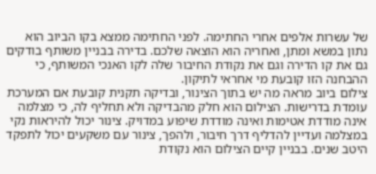של עשרות אלפים אחרי החתימה. לפני החתימה ממצא בקו הביוב הוא נתון במשא ומתן, ואחריה הוא הוצאה שלכם. בדירה בבניין משותף בודקים גם את קו הדירה וגם את נקודת החיבור שלה לקו האנכי המשותף, כי ההבחנה הזו קובעת מי אחראי לתיקון.
צילום ביוב מראה מה יש בתוך הצינור, ובדיקה תקנית קובעת אם המערכת עומדת בדרישות. הצילום הוא חלק מהבדיקה ולא תחליף לה, כי מצלמה אינה מודדת אטימות ואינה מודדת שיפוע במדויק. צינור יכול להיראות נקי במצלמה ועדיין להדליף דרך חיבור, ולהפך, צינור עם משקעים יכול לתפקד היטב שנים. בבניין קיים הצילום הוא נקודת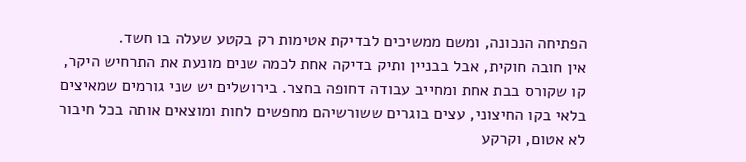הפתיחה הנכונה, ומשם ממשיכים לבדיקת אטימות רק בקטע שעלה בו חשד.
אין חובה חוקית, אבל בבניין ותיק בדיקה אחת לכמה שנים מונעת את התרחיש היקר, קו שקורס בבת אחת ומחייב עבודה דחופה בחצר. בירושלים יש שני גורמים שמאיצים בלאי בקו החיצוני, עצים בוגרים ששורשיהם מחפשים לחות ומוצאים אותה בכל חיבור לא אטום, וקרקע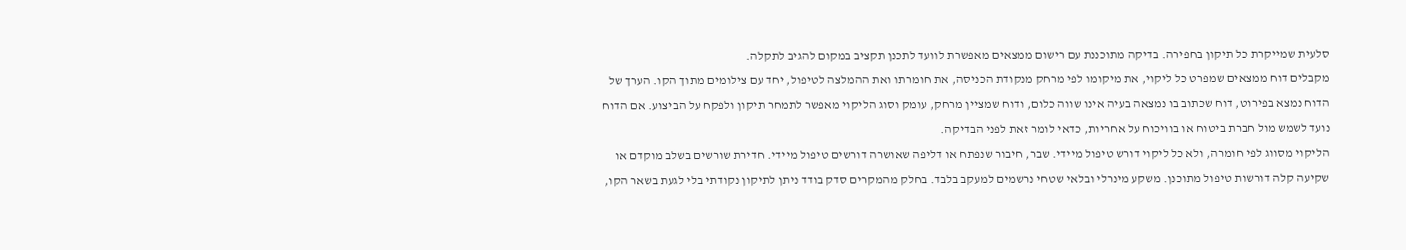סלעית שמייקרת כל תיקון בחפירה. בדיקה מתוכננת עם רישום ממצאים מאפשרת לוועד לתכנן תקציב במקום להגיב לתקלה.
מקבלים דוח ממצאים שמפרט כל ליקוי, את מיקומו לפי מרחק מנקודת הכניסה, את חומרתו ואת ההמלצה לטיפול, יחד עם צילומים מתוך הקו. הערך של הדוח נמצא בפירוט, דוח שכתוב בו נמצאה בעיה אינו שווה כלום, ודוח שמציין מרחק, עומק וסוג הליקוי מאפשר לתמחר תיקון ולפקח על הביצוע. אם הדוח נועד לשמש מול חברת ביטוח או בוויכוח על אחריות, כדאי לומר זאת לפני הבדיקה.
הליקוי מסווג לפי חומרה, ולא כל ליקוי דורש טיפול מיידי. שבר, חיבור שנפתח או דליפה שאושרה דורשים טיפול מיידי. חדירת שורשים בשלב מוקדם או שקיעה קלה דורשות טיפול מתוכנן. משקע מינרלי ובלאי שטחי נרשמים למעקב בלבד. בחלק מהמקרים סדק בודד ניתן לתיקון נקודתי בלי לגעת בשאר הקו,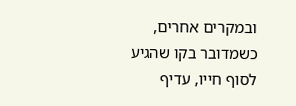ובמקרים אחרים, כשמדובר בקו שהגיע לסוף חייו, עדיף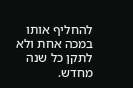להחליף אותו במכה אחת ולא לתקן כל שנה מחדש.